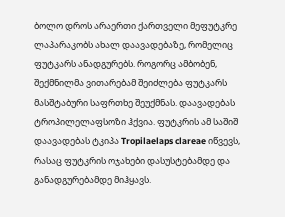ბოლო დროს არაერთი ქართველი მეფუტკრე ლაპარაკობს ახალ დაავადებაზე, რომელიც ფუტკარს ანადგურებს. როგორც ამბობენ, შექმნილმა ვითარებამ შეიძლება ფუტკარს მასშტაბური საფრთხე შეუქმნას. დაავადებას ტროპილელაფსოზი ჰქვია. ფუტკრის ამ საშიშ დაავადებას ტკიპა Tropilaelaps clareae იწვევს, რასაც ფუტკრის ოჯახები დასუსტებამდე და განადგურებამდე მიჰყავს.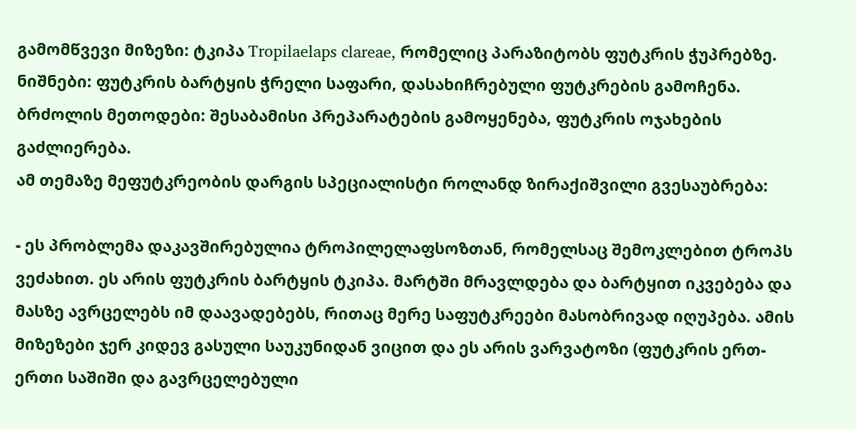გამომწვევი მიზეზი: ტკიპა Tropilaelaps clareae, რომელიც პარაზიტობს ფუტკრის ჭუპრებზე.
ნიშნები: ფუტკრის ბარტყის ჭრელი საფარი, დასახიჩრებული ფუტკრების გამოჩენა.
ბრძოლის მეთოდები: შესაბამისი პრეპარატების გამოყენება, ფუტკრის ოჯახების გაძლიერება.
ამ თემაზე მეფუტკრეობის დარგის სპეციალისტი როლანდ ზირაქიშვილი გვესაუბრება:

- ეს პრობლემა დაკავშირებულია ტროპილელაფსოზთან, რომელსაც შემოკლებით ტროპს ვეძახით. ეს არის ფუტკრის ბარტყის ტკიპა. მარტში მრავლდება და ბარტყით იკვებება და მასზე ავრცელებს იმ დაავადებებს, რითაც მერე საფუტკრეები მასობრივად იღუპება. ამის მიზეზები ჯერ კიდევ გასული საუკუნიდან ვიცით და ეს არის ვარვატოზი (ფუტკრის ერთ-ერთი საშიში და გავრცელებული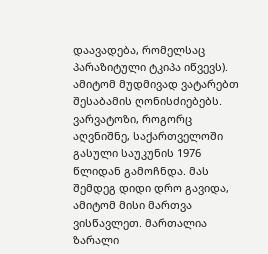დაავადება, რომელსაც პარაზიტული ტკიპა იწვევს). ამიტომ მუდმივად ვატარებთ შესაბამის ღონისძიებებს. ვარვატოზი, როგორც აღვნიშნე, საქართველოში გასული საუკუნის 1976 წლიდან გამოჩნდა. მას შემდეგ დიდი დრო გავიდა, ამიტომ მისი მართვა ვისწავლეთ. მართალია ზარალი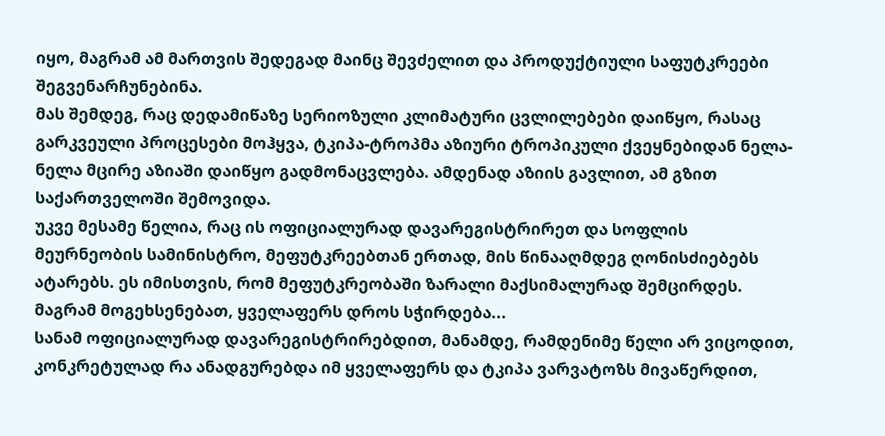იყო, მაგრამ ამ მართვის შედეგად მაინც შევძელით და პროდუქტიული საფუტკრეები შეგვენარჩუნებინა.
მას შემდეგ, რაც დედამიწაზე სერიოზული კლიმატური ცვლილებები დაიწყო, რასაც გარკვეული პროცესები მოჰყვა, ტკიპა-ტროპმა აზიური ტროპიკული ქვეყნებიდან ნელა-ნელა მცირე აზიაში დაიწყო გადმონაცვლება. ამდენად აზიის გავლით, ამ გზით საქართველოში შემოვიდა.
უკვე მესამე წელია, რაც ის ოფიციალურად დავარეგისტრირეთ და სოფლის მეურნეობის სამინისტრო, მეფუტკრეებთან ერთად, მის წინააღმდეგ ღონისძიებებს ატარებს. ეს იმისთვის, რომ მეფუტკრეობაში ზარალი მაქსიმალურად შემცირდეს.
მაგრამ მოგეხსენებათ, ყველაფერს დროს სჭირდება...
სანამ ოფიციალურად დავარეგისტრირებდით, მანამდე, რამდენიმე წელი არ ვიცოდით, კონკრეტულად რა ანადგურებდა იმ ყველაფერს და ტკიპა ვარვატოზს მივაწერდით,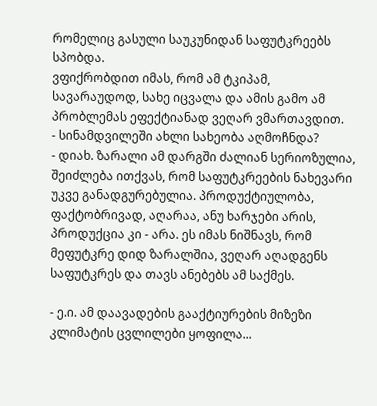რომელიც გასული საუკუნიდან საფუტკრეებს სპობდა.
ვფიქრობდით იმას, რომ ამ ტკიპამ, სავარაუდოდ, სახე იცვალა და ამის გამო ამ პრობლემას ეფექტიანად ვეღარ ვმართავდით.
- სინამდვილეში ახლი სახეობა აღმოჩნდა?
- დიახ. ზარალი ამ დარგში ძალიან სერიოზულია, შეიძლება ითქვას, რომ საფუტკრეების ნახევარი უკვე განადგურებულია. პროდუქტიულობა, ფაქტობრივად, აღარაა, ანუ ხარჯები არის, პროდუქცია კი - არა. ეს იმას ნიშნავს, რომ მეფუტკრე დიდ ზარალშია, ვეღარ აღადგენს საფუტკრეს და თავს ანებებს ამ საქმეს.

- ე.ი. ამ დაავადების გააქტიურების მიზეზი კლიმატის ცვლილები ყოფილა...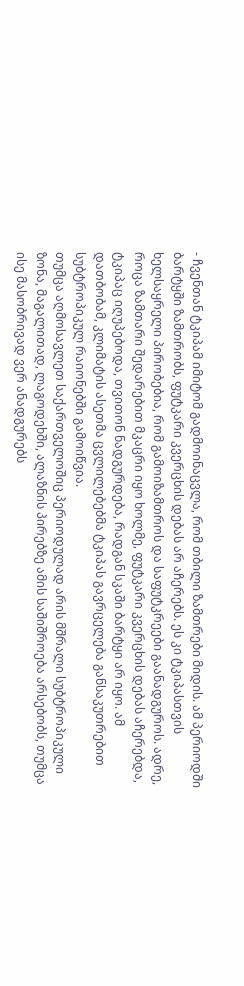- ჩვენთან ტკიპამ იმიტომ გადმოინაცვლა, რომ თბილი ზამთრები მიდის. ამ პერიოდში ბარტყში ზამთრობს, ფუტკარი კვერცხის დებას არ აჩერებს. ეს კი ტკიპასთვის ხელსაყრელი პირობებია, რომ გამოიზამთროს და საფუტკრეები გაანადგუროს. ადრე, როცა ზამთარი შედარებით მკაცრი იყო ხოლმე, ფუტკარი კვერცხის დებას აჩერებდა, ტკიპაც იღუპებოდა, თვითონ ნადგურდება, რადგან სკაში ბარტყი არ იყო. ამ დათბობამ, კლიმატის ასეთმა ცვლილებებმა ტკიპას გავრცელება განსაკუთრებით სუბტროპიკულ რაიონებში გამოიწვია.
თუმცა აღმოსავლეთ საქართველოშიც პერიოდულად არის მშრალი სუბტროპიკული ზონა, მაგალითად, ლაგოდეხში, ალაზნის პირებზე ამის საშიშროება არსებობს, თუმცა ისე მასობრივად ვერ ანადგურებს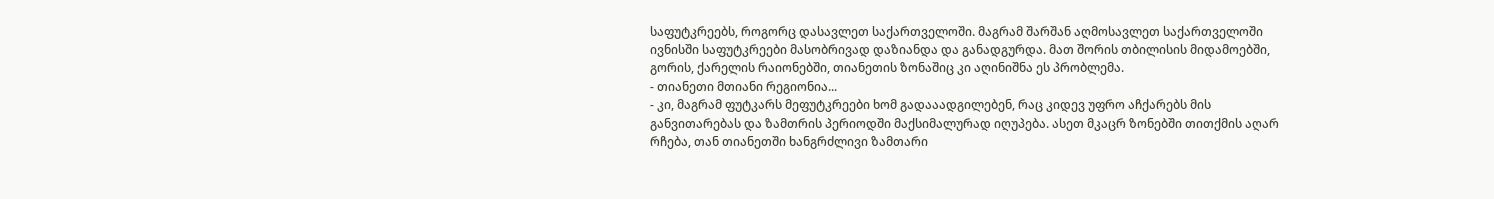საფუტკრეებს, როგორც დასავლეთ საქართველოში. მაგრამ შარშან აღმოსავლეთ საქართველოში ივნისში საფუტკრეები მასობრივად დაზიანდა და განადგურდა. მათ შორის თბილისის მიდამოებში, გორის, ქარელის რაიონებში, თიანეთის ზონაშიც კი აღინიშნა ეს პრობლემა.
- თიანეთი მთიანი რეგიონია...
- კი, მაგრამ ფუტკარს მეფუტკრეები ხომ გადააადგილებენ, რაც კიდევ უფრო აჩქარებს მის განვითარებას და ზამთრის პერიოდში მაქსიმალურად იღუპება. ასეთ მკაცრ ზონებში თითქმის აღარ რჩება, თან თიანეთში ხანგრძლივი ზამთარი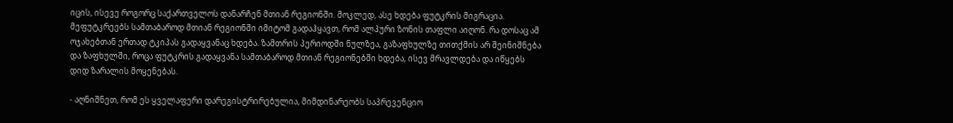იცის, ისევე როგორც საქართველოს დანარჩენ მთიან რეგიონში. მოკლედ, ასე ხდება ფუტკრის მიგრაცია.
მეფუტკრეებს სამთაბაროდ მთიან რეგიონში იმიტომ გადაჰყავთ, რომ ალპური ზონის თაფლი აიღონ. რა დოსაც ამ ოჯახებთან ერთად ტკიპას გადაყვანაც ხდება. ზამთრის პერიოდში ნულზეა, გაზაფხულზე თითქმის არ შეინიშნება და ზაფხულში, როცა ფუტკრის გადაყვანა სამთაბაროდ მთიან რეგიონებში ხდება, ისევ მრავლდება და იწყებს დიდ ზარალის მოყენებას.

- აღნიშნეთ, რომ ეს ყველაფერი დარეგისტრირებულია, მიმდინარეობს საპრევენციო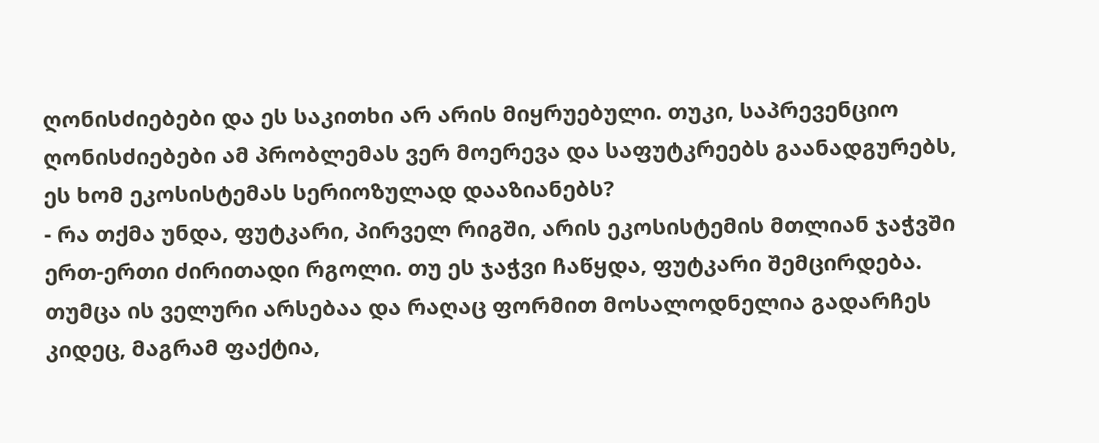ღონისძიებები და ეს საკითხი არ არის მიყრუებული. თუკი, საპრევენციო ღონისძიებები ამ პრობლემას ვერ მოერევა და საფუტკრეებს გაანადგურებს, ეს ხომ ეკოსისტემას სერიოზულად დააზიანებს?
- რა თქმა უნდა, ფუტკარი, პირველ რიგში, არის ეკოსისტემის მთლიან ჯაჭვში ერთ-ერთი ძირითადი რგოლი. თუ ეს ჯაჭვი ჩაწყდა, ფუტკარი შემცირდება. თუმცა ის ველური არსებაა და რაღაც ფორმით მოსალოდნელია გადარჩეს კიდეც, მაგრამ ფაქტია,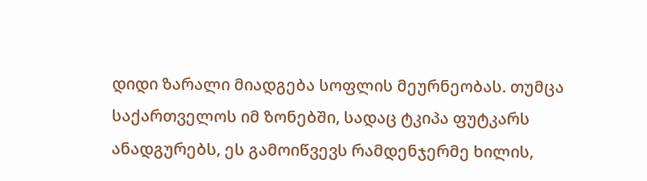დიდი ზარალი მიადგება სოფლის მეურნეობას. თუმცა საქართველოს იმ ზონებში, სადაც ტკიპა ფუტკარს ანადგურებს, ეს გამოიწვევს რამდენჯერმე ხილის,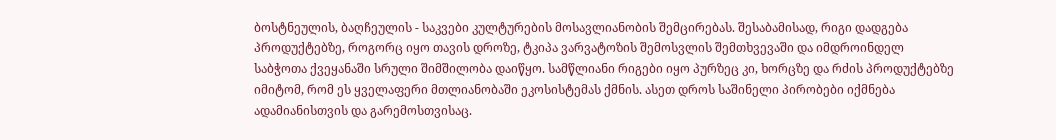ბოსტნეულის, ბაღჩეულის - საკვები კულტურების მოსავლიანობის შემცირებას. შესაბამისად, რიგი დადგება პროდუქტებზე, როგორც იყო თავის დროზე, ტკიპა ვარვატოზის შემოსვლის შემთხვევაში და იმდროინდელ საბჭოთა ქვეყანაში სრული შიმშილობა დაიწყო. სამწლიანი რიგები იყო პურზეც კი, ხორცზე და რძის პროდუქტებზე იმიტომ, რომ ეს ყველაფერი მთლიანობაში ეკოსისტემას ქმნის. ასეთ დროს საშინელი პირობები იქმნება ადამიანისთვის და გარემოსთვისაც.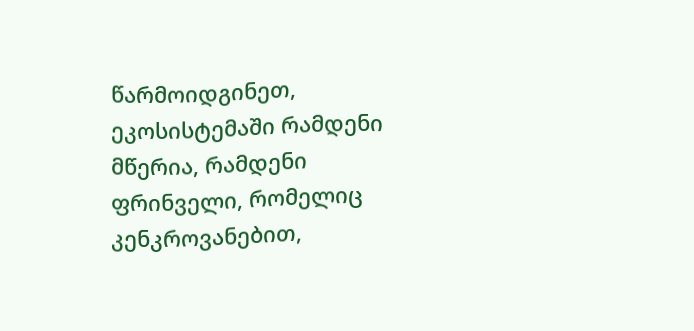წარმოიდგინეთ, ეკოსისტემაში რამდენი მწერია, რამდენი ფრინველი, რომელიც კენკროვანებით,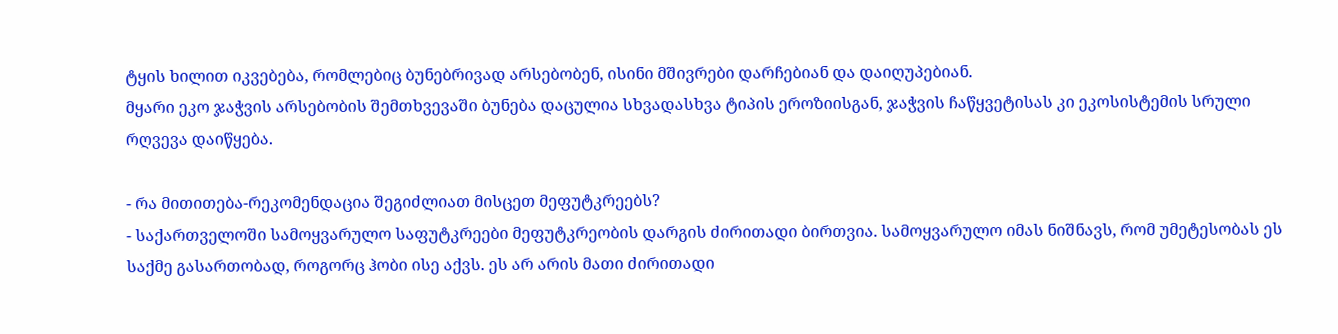ტყის ხილით იკვებება, რომლებიც ბუნებრივად არსებობენ, ისინი მშივრები დარჩებიან და დაიღუპებიან.
მყარი ეკო ჯაჭვის არსებობის შემთხვევაში ბუნება დაცულია სხვადასხვა ტიპის ეროზიისგან, ჯაჭვის ჩაწყვეტისას კი ეკოსისტემის სრული რღვევა დაიწყება.

- რა მითითება-რეკომენდაცია შეგიძლიათ მისცეთ მეფუტკრეებს?
- საქართველოში სამოყვარულო საფუტკრეები მეფუტკრეობის დარგის ძირითადი ბირთვია. სამოყვარულო იმას ნიშნავს, რომ უმეტესობას ეს საქმე გასართობად, როგორც ჰობი ისე აქვს. ეს არ არის მათი ძირითადი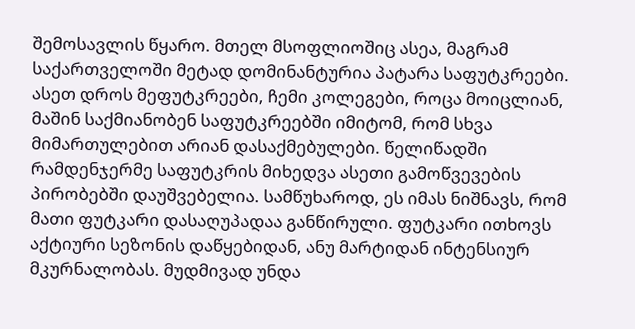შემოსავლის წყარო. მთელ მსოფლიოშიც ასეა, მაგრამ საქართველოში მეტად დომინანტურია პატარა საფუტკრეები. ასეთ დროს მეფუტკრეები, ჩემი კოლეგები, როცა მოიცლიან, მაშინ საქმიანობენ საფუტკრეებში იმიტომ, რომ სხვა მიმართულებით არიან დასაქმებულები. წელიწადში რამდენჯერმე საფუტკრის მიხედვა ასეთი გამოწვევების პირობებში დაუშვებელია. სამწუხაროდ, ეს იმას ნიშნავს, რომ მათი ფუტკარი დასაღუპადაა განწირული. ფუტკარი ითხოვს აქტიური სეზონის დაწყებიდან, ანუ მარტიდან ინტენსიურ მკურნალობას. მუდმივად უნდა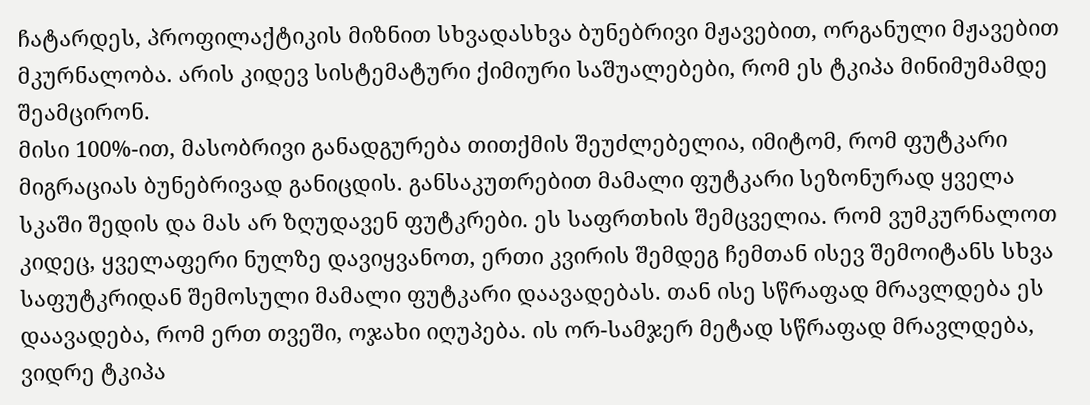ჩატარდეს, პროფილაქტიკის მიზნით სხვადასხვა ბუნებრივი მჟავებით, ორგანული მჟავებით მკურნალობა. არის კიდევ სისტემატური ქიმიური საშუალებები, რომ ეს ტკიპა მინიმუმამდე შეამცირონ.
მისი 100%-ით, მასობრივი განადგურება თითქმის შეუძლებელია, იმიტომ, რომ ფუტკარი მიგრაციას ბუნებრივად განიცდის. განსაკუთრებით მამალი ფუტკარი სეზონურად ყველა სკაში შედის და მას არ ზღუდავენ ფუტკრები. ეს საფრთხის შემცველია. რომ ვუმკურნალოთ კიდეც, ყველაფერი ნულზე დავიყვანოთ, ერთი კვირის შემდეგ ჩემთან ისევ შემოიტანს სხვა საფუტკრიდან შემოსული მამალი ფუტკარი დაავადებას. თან ისე სწრაფად მრავლდება ეს დაავადება, რომ ერთ თვეში, ოჯახი იღუპება. ის ორ-სამჯერ მეტად სწრაფად მრავლდება, ვიდრე ტკიპა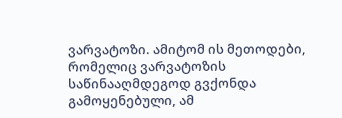ვარვატოზი. ამიტომ ის მეთოდები, რომელიც ვარვატოზის საწინააღმდეგოდ გვქონდა გამოყენებული, ამ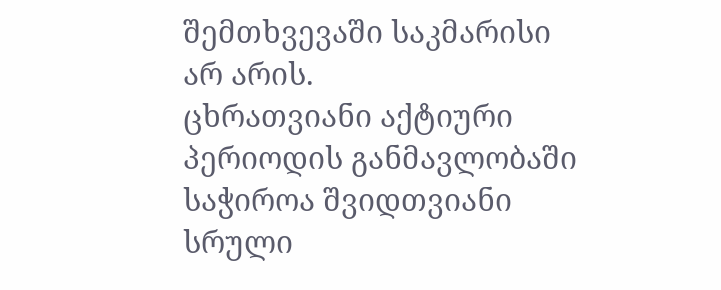შემთხვევაში საკმარისი არ არის.
ცხრათვიანი აქტიური პერიოდის განმავლობაში საჭიროა შვიდთვიანი სრული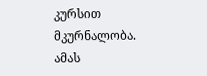კურსით მკურნალობა. ამას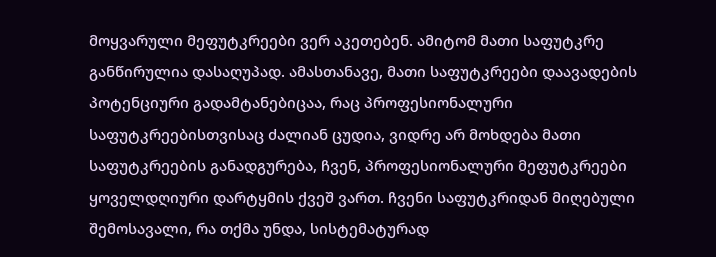მოყვარული მეფუტკრეები ვერ აკეთებენ. ამიტომ მათი საფუტკრე განწირულია დასაღუპად. ამასთანავე, მათი საფუტკრეები დაავადების პოტენციური გადამტანებიცაა, რაც პროფესიონალური საფუტკრეებისთვისაც ძალიან ცუდია, ვიდრე არ მოხდება მათი საფუტკრეების განადგურება, ჩვენ, პროფესიონალური მეფუტკრეები ყოველდღიური დარტყმის ქვეშ ვართ. ჩვენი საფუტკრიდან მიღებული შემოსავალი, რა თქმა უნდა, სისტემატურად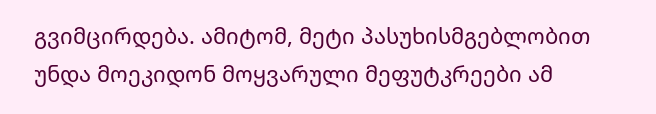გვიმცირდება. ამიტომ, მეტი პასუხისმგებლობით უნდა მოეკიდონ მოყვარული მეფუტკრეები ამ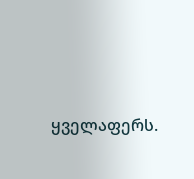ყველაფერს.